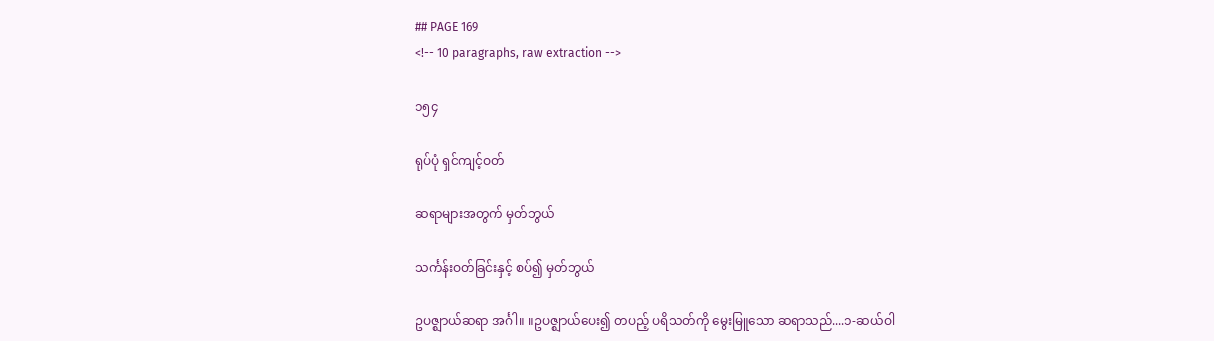## PAGE 169
<!-- 10 paragraphs, raw extraction -->

၁၅၄

ရုပ်ပုံ ရှင်ကျင့်ဝတ်

ဆရာများအတွက် မှတ်ဘွယ်

သင်္ကန်းဝတ်ခြင်းနှင့် စပ်၍ မှတ်ဘွယ်

ဥပဇ္ဈာယ်ဆရာ အင်္ဂါ။ ။ဥပဇ္ဈာယ်ပေး၍ တပည့် ပရိသတ်ကို မွေးမြူသော ဆရာသည်....၁-ဆယ်ဝါ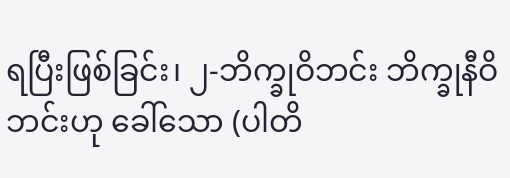ရပြီးဖြစ်ခြင်း၊ ၂-ဘိက္ခုဝိဘင်း ဘိက္ခုနီဝိဘင်းဟု ခေါ်သော (ပါတိ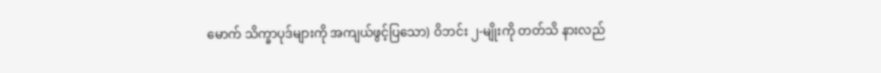မောက် သိက္ခာပုဒ်များကို အကျယ်ဖွင့်ပြသော) ဝိဘင်း ၂-မျိုးကို တတ်သိ နားလည်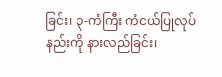ခြင်း၊ ၃-ကံကြီး ကံငယ်ပြုလုပ် နည်းကို နားလည်ခြင်း၊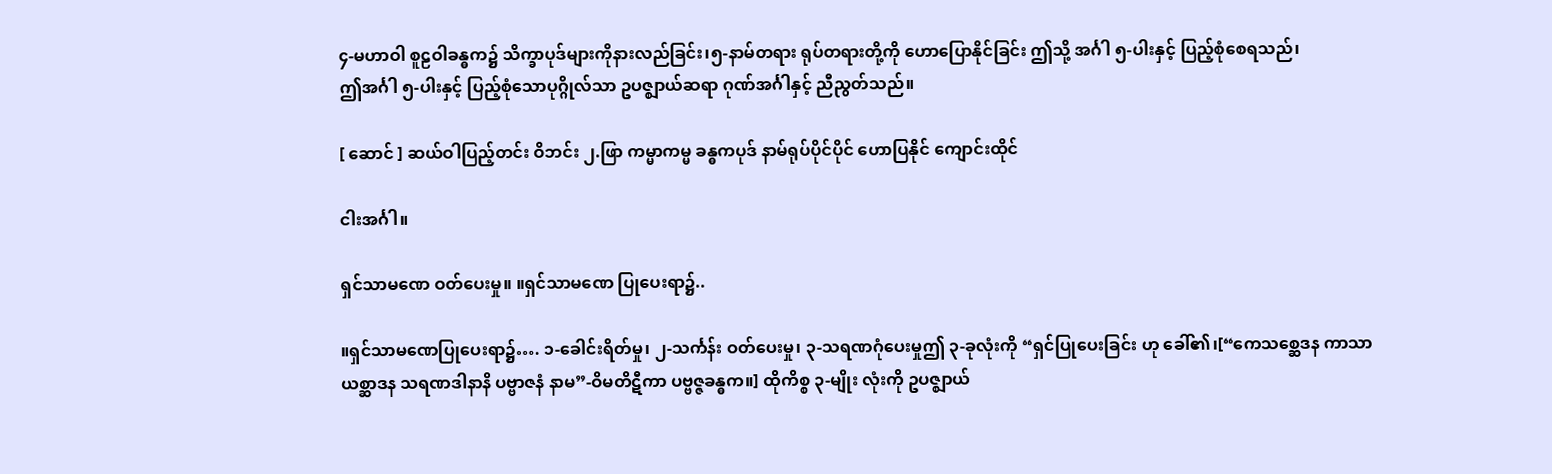၄-မဟာဝါ စူဠဝါခန္ဓက၌ သိက္ခာပုဒ်များကိုနားလည်ခြင်း၊၅-နာမ်တရား ရုပ်တရားတို့ကို ဟောပြောနိုင်ခြင်း ဤသို့ အင်္ဂါ ၅-ပါးနှင့် ပြည့်စုံစေရသည်၊
ဤအင်္ဂါ ၅-ပါးနှင့် ပြည့်စုံသောပုဂ္ဂိုလ်သာ ဥပဇ္ဈာယ်ဆရာ ဂုဏ်အင်္ဂါနှင့် ညီညွတ်သည်။

[ ဆောင် ] ဆယ်ဝါပြည့်တင်း ဝိဘင်း ၂.ဖြာ ကမ္မာကမ္မ ခန္ဓကပုဒ် နာမ်ရုပ်ပိုင်ပိုင် ဟောပြနိုင် ကျောင်းထိုင်

ငါးအင်္ဂါ။

ရှင်သာမဏေ ဝတ်ပေးမှု။ ။ရှင်သာမဏေ ပြုပေးရာ၌..

။ရှင်သာမဏေပြုပေးရာ၌…. ၁-ခေါင်းရိတ်မှု၊ ၂-သင်္ကန်း ဝတ်ပေးမှု၊ ၃-သရဏဂုံပေးမှုဤ ၃-ခုလုံးကို “ရှင်ပြုပေးခြင်း ဟု ခေါ်၏၊[“ကေသစ္ဆေဒန ကာသာယစ္ဆာဒန သရဏဒါနာနိ ပဗ္ဗာဇနံ နာမ”-ဝိမတိဋီကာ ပဗ္ဗဇ္ဇခန္ဓက။] ထိုကိစ္စ ၃-မျိုး လုံးကို ဥပဇ္ဈာယ်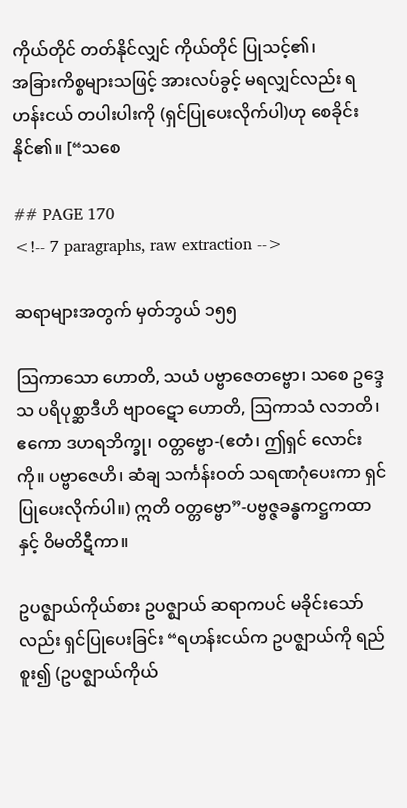ကိုယ်တိုင် တတ်နိုင်လျှင် ကိုယ်တိုင် ပြုသင့်၏၊
အခြားကိစ္စများသဖြင့် အားလပ်ခွင့် မရလျှင်လည်း ရဟန်းငယ် တပါးပါးကို (ရှင်ပြုပေးလိုက်ပါ)ဟု စေခိုင်းနိုင်၏။ [“သစေ

## PAGE 170
<!-- 7 paragraphs, raw extraction -->

ဆရာများအတွက် မှတ်ဘွယ် ၁၅၅

ဩကာသော ဟောတိ, သယံ ပဗ္ဗာဇေတဗ္ဗော၊ သစေ ဥဒ္ဒေသ ပရိပုစ္ဆာဒီဟိ ဗျာဝဋော ဟောတိ, ဩကာသံ လဘတိ၊ ဧကော ဒဟရဘိက္ခု၊ ၀တ္တဗ္ဗော-(ဧတံ၊ ဤရှင် လောင်းကို။ ပဗ္ဗာဇေဟိ၊ ဆံချ သင်္ကန်းဝတ် သရဏဂုံပေးကာ ရှင်ပြုပေးလိုက်ပါ။) ဣတိ ဝတ္တဗ္ဗော”-ပဗ္ဗဇ္ဇခန္ဓကဋ္ဌကထာနှင့် ဝိမတိဋီကာ။

ဥပဇ္ဈာယ်ကိုယ်စား ဥပဇ္ဈာယ် ဆရာကပင် မခိုင်းသော်လည်း ရှင်ပြုပေးခြင်း “ရဟန်းငယ်က ဥပဇ္ဈာယ်ကို ရည်စူး၍ (ဥပဇ္ဈာယ်ကိုယ်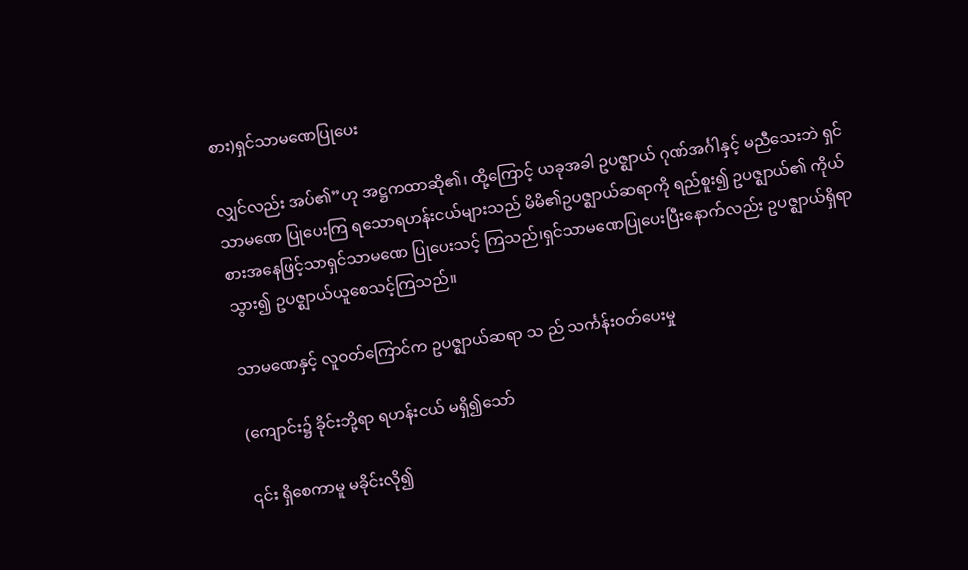စား)ရှင်သာမဏေပြုပေး

လျှင်လည်း အပ်၏”ဟု အဋ္ဌကထာဆို၏၊ ထို့ကြောင့် ယခုအခါ ဥပဇ္ဈာယ် ဂုဏ်အင်္ဂါနှင့် မညီသေးဘဲ ရှင်သာမဏေ ပြုပေးကြ ရသောရဟန်းငယ်များသည် မိမိ၏ဥပဇ္ဈာယ်ဆရာကို ရည်စူး၍ ဥပဇ္ဈာယ်၏ ကိုယ်စားအနေဖြင့်သာရှင်သာမဏေ ပြုပေးသင့် ကြသည်၊ရှင်သာမဏေပြုပေးပြီးနောက်လည်း ဥပဇ္ဈာယ်ရှိရာ သွား၍ ဥပဇ္ဈာယ်ယူစေသင့်ကြသည်။

သာမဏေနှင့် လူဝတ်ကြောင်က ဥပဇ္ဈာယ်ဆရာ သ ည် သင်္ကန်းဝတ်ပေးမှု

(ကျောင်း၌ ခိုင်းဘို့ရာ ရဟန်းငယ် မရှိ၍သော်

၎င်း ရှိစေကာမူ မခိုင်းလို၍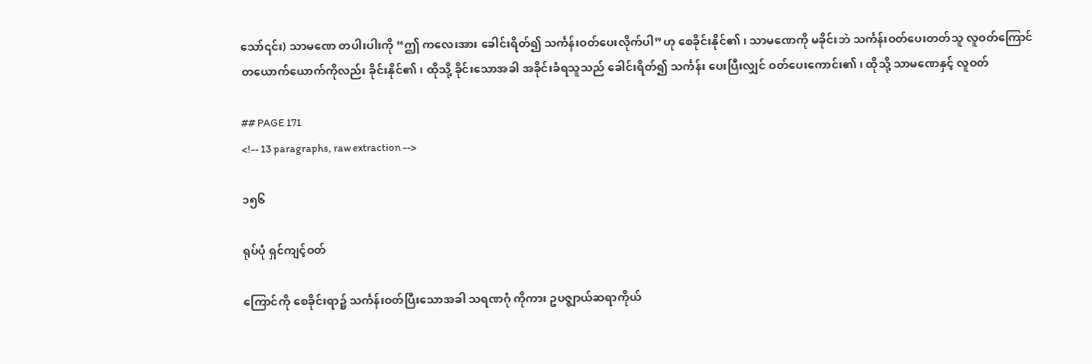သော်၎င်း) သာမဏေ တပါးပါးကို “ဤ ကလေးအား ခေါင်းရိတ်၍ သင်္ကန်းဝတ်ပေးလိုက်ပါ”ဟု စေခိုင်းနိုင်၏၊ သာမဏေကို မခိုင်းဘဲ သင်္ကန်းဝတ်ပေးတတ်သူ လူဝတ်ကြောင် တယောက်ယောက်ကိုလည်း ခိုင်းနိုင်၏၊ ထိုသို့ ခိုင်းသောအခါ အခိုင်းခံရသူသည် ခေါင်းရိတ်၍ သင်္ကန်း ပေးပြီးလျှင် ဝတ်ပေးကောင်း၏၊ ထိုသို့ သာမဏေနှင့် လူဝတ်

## PAGE 171
<!-- 13 paragraphs, raw extraction -->

၁၅၆

ရုပ်ပုံ ရှင်ကျင့်ဝတ်

ကြောင်ကို စေခိုင်းရာ၌ သင်္ကန်းဝတ်ပြီးသောအခါ သရဏဂုံ ကိုကား ဥပဇ္ဈာယ်ဆရာကိုယ်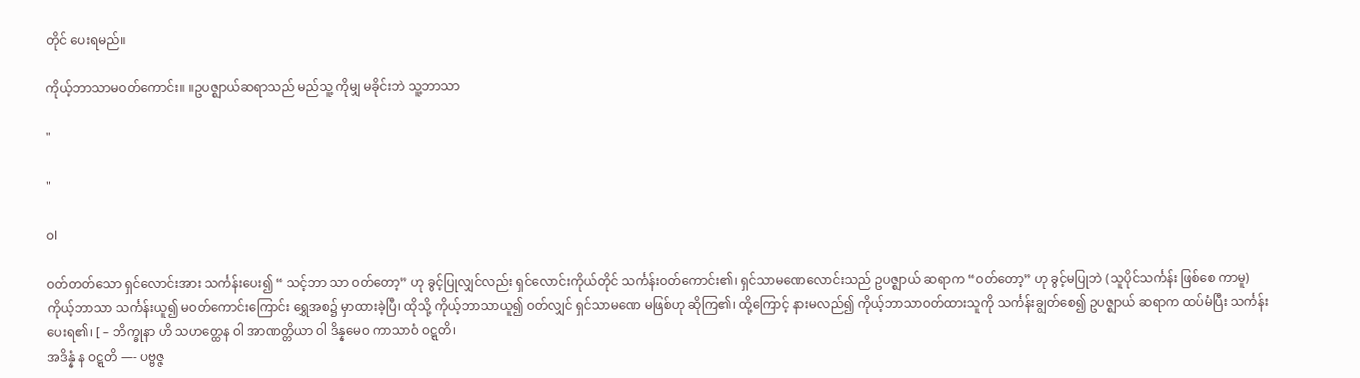တိုင် ပေးရမည်။

ကိုယ့်ဘာသာမဝတ်ကောင်း။ ။ဥပဇ္ဈာယ်ဆရာသည် မည်သူ့ ကိုမျှ မခိုင်းဘဲ သူ့ဘာသာ

"

"

ol

ဝတ်တတ်သော ရှင်လောင်းအား သင်္ကန်းပေး၍ “ သင့်ဘာ သာ ဝတ်တော့” ဟု ခွင့်ပြုလျှင်လည်း ရှင်လောင်းကိုယ်တိုင် သင်္ကန်းဝတ်ကောင်း၏၊ ရှင်သာမဏေလောင်းသည် ဥပဇ္ဈာယ် ဆရာက “ဝတ်တော့” ဟု ခွင့်မပြုဘဲ (သူပိုင်သင်္ကန်း ဖြစ်စေ ကာမူ) ကိုယ့်ဘာသာ သင်္ကန်းယူ၍ မဝတ်ကောင်းကြောင်း ရွှေအစ၌ မှာထားခဲ့ပြီ၊ ထိုသို့ ကိုယ့်ဘာသာယူ၍ ဝတ်လျှင် ရှင်သာမဏေ မဖြစ်ဟု ဆိုကြ၏၊ ထို့ကြောင့် နားမလည်၍ ကိုယ့်ဘာသာဝတ်ထားသူကို သင်္ကန်းချွတ်စေ၍ ဥပဇ္ဈာယ် ဆရာက ထပ်မံပြီး သင်္ကန်းပေးရ၏၊ [ – ဘိက္ခုနာ ဟိ သဟတ္ထေန ဝါ အာဏတ္တိယာ ဝါ ဒိန္နမေဝ ကာသာဝံ ဝဋ္ဋတိ၊
အဒိန္နံ န ဝဋ္ဋတိ —- ပဗ္ဗဇ္ဇ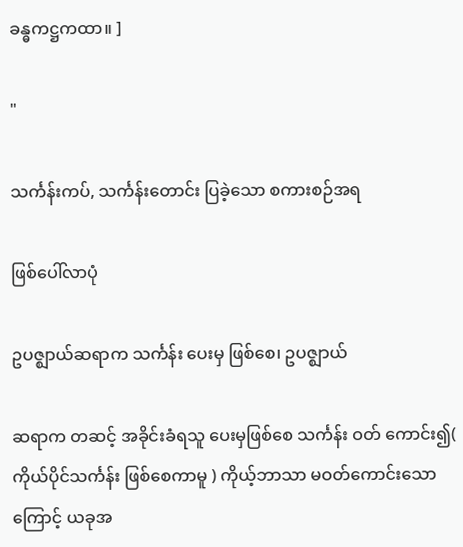ခန္ဓကဋ္ဌကထာ။ ]

"

သင်္ကန်းကပ်, သင်္ကန်းတောင်း ပြခဲ့သော စကားစဉ်အရ

ဖြစ်ပေါ်လာပုံ

ဥပဇ္ဈာယ်ဆရာက သင်္ကန်း ပေးမှ ဖြစ်စေ၊ ဥပဇ္ဈာယ်

ဆရာက တဆင့် အခိုင်းခံရသူ ပေးမှဖြစ်စေ သင်္ကန်း ဝတ် ကောင်း၍( ကိုယ်ပိုင်သင်္ကန်း ဖြစ်စေကာမူ ) ကိုယ့်ဘာသာ မဝတ်ကောင်းသောကြောင့် ယခုအ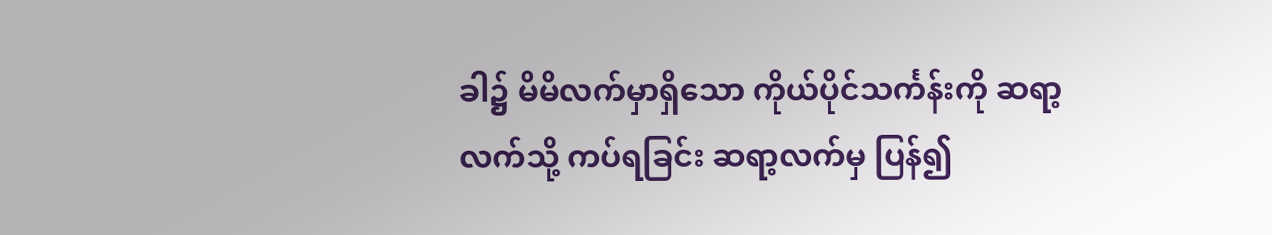ခါ၌ မိမိလက်မှာရှိသော ကိုယ်ပိုင်သင်္ကန်းကို ဆရာ့လက်သို့ ကပ်ရခြင်း ဆရာ့လက်မှ ပြန်၍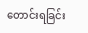တောင်းရခြင်း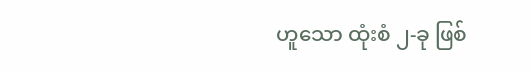ဟူသော ထုံးစံ ၂-ခု ဖြစ်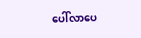ပေါ်လာပေ